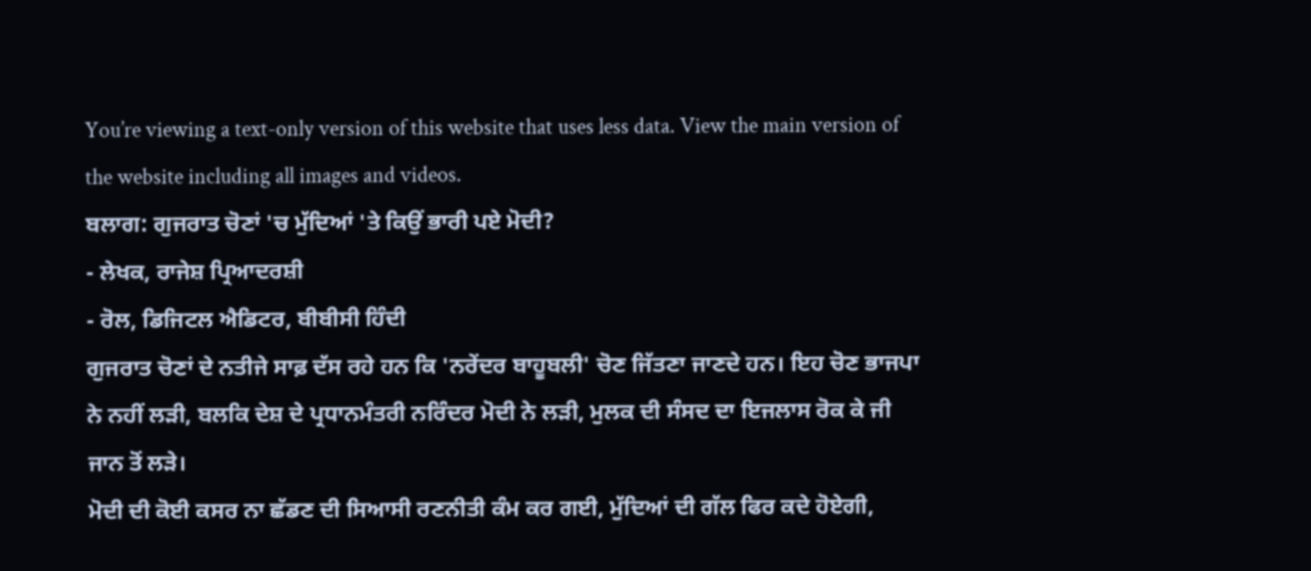You’re viewing a text-only version of this website that uses less data. View the main version of the website including all images and videos.
ਬਲਾਗ: ਗੁਜਰਾਤ ਚੋਣਾਂ 'ਚ ਮੁੱਦਿਆਂ 'ਤੇ ਕਿਉਂ ਭਾਰੀ ਪਏ ਮੋਦੀ?
- ਲੇਖਕ, ਰਾਜੇਸ਼ ਪ੍ਰਿਆਦਰਸ਼ੀ
- ਰੋਲ, ਡਿਜਿਟਲ ਐਡਿਟਰ, ਬੀਬੀਸੀ ਹਿੰਦੀ
ਗੁਜਰਾਤ ਚੋਣਾਂ ਦੇ ਨਤੀਜੇ ਸਾਫ਼ ਦੱਸ ਰਹੇ ਹਨ ਕਿ 'ਨਰੇਂਦਰ ਬਾਹੂਬਲੀ' ਚੋਣ ਜਿੱਤਣਾ ਜਾਣਦੇ ਹਨ। ਇਹ ਚੋਣ ਭਾਜਪਾ ਨੇ ਨਹੀਂ ਲੜੀ, ਬਲਕਿ ਦੇਸ਼ ਦੇ ਪ੍ਰਧਾਨਮੰਤਰੀ ਨਰਿੰਦਰ ਮੋਦੀ ਨੇ ਲੜੀ, ਮੁਲਕ ਦੀ ਸੰਸਦ ਦਾ ਇਜਲਾਸ ਰੋਕ ਕੇ ਜੀ ਜਾਨ ਤੋਂ ਲੜੇ।
ਮੋਦੀ ਦੀ ਕੋਈ ਕਸਰ ਨਾ ਛੱਡਣ ਦੀ ਸਿਆਸੀ ਰਣਨੀਤੀ ਕੰਮ ਕਰ ਗਈ, ਮੁੱਦਿਆਂ ਦੀ ਗੱਲ ਫਿਰ ਕਦੇ ਹੋਏਗੀ,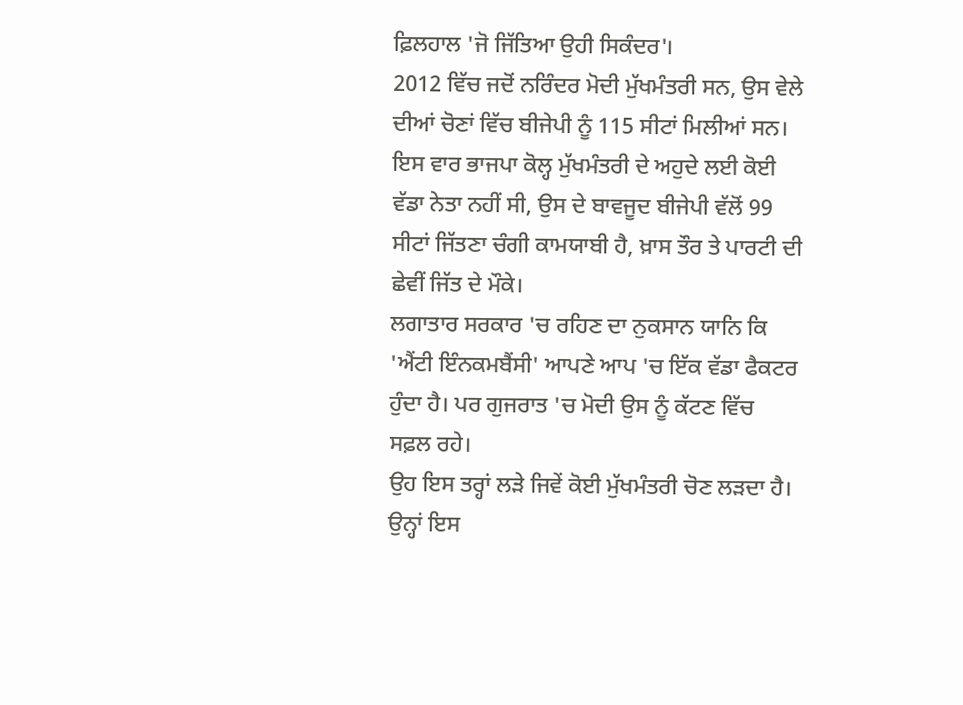ਫ਼ਿਲਹਾਲ 'ਜੋ ਜਿੱਤਿਆ ਉਹੀ ਸਿਕੰਦਰ'।
2012 ਵਿੱਚ ਜਦੋਂ ਨਰਿੰਦਰ ਮੋਦੀ ਮੁੱਖਮੰਤਰੀ ਸਨ, ਉਸ ਵੇਲੇ ਦੀਆਂ ਚੋਣਾਂ ਵਿੱਚ ਬੀਜੇਪੀ ਨੂੰ 115 ਸੀਟਾਂ ਮਿਲੀਆਂ ਸਨ। ਇਸ ਵਾਰ ਭਾਜਪਾ ਕੋਲ੍ਹ ਮੁੱਖਮੰਤਰੀ ਦੇ ਅਹੁਦੇ ਲਈ ਕੋਈ ਵੱਡਾ ਨੇਤਾ ਨਹੀਂ ਸੀ, ਉਸ ਦੇ ਬਾਵਜੂਦ ਬੀਜੇਪੀ ਵੱਲੋਂ 99 ਸੀਟਾਂ ਜਿੱਤਣਾ ਚੰਗੀ ਕਾਮਯਾਬੀ ਹੈ, ਖ਼ਾਸ ਤੌਰ ਤੇ ਪਾਰਟੀ ਦੀ ਛੇਵੀਂ ਜਿੱਤ ਦੇ ਮੌਕੇ।
ਲਗਾਤਾਰ ਸਰਕਾਰ 'ਚ ਰਹਿਣ ਦਾ ਨੁਕਸਾਨ ਯਾਨਿ ਕਿ 'ਐਂਟੀ ਇੰਨਕਮਬੈਂਸੀ' ਆਪਣੇ ਆਪ 'ਚ ਇੱਕ ਵੱਡਾ ਫੈਕਟਰ ਹੁੰਦਾ ਹੈ। ਪਰ ਗੁਜਰਾਤ 'ਚ ਮੋਦੀ ਉਸ ਨੂੰ ਕੱਟਣ ਵਿੱਚ ਸਫ਼ਲ ਰਹੇ।
ਉਹ ਇਸ ਤਰ੍ਹਾਂ ਲੜੇ ਜਿਵੇਂ ਕੋਈ ਮੁੱਖਮੰਤਰੀ ਚੋਣ ਲੜਦਾ ਹੈ। ਉਨ੍ਹਾਂ ਇਸ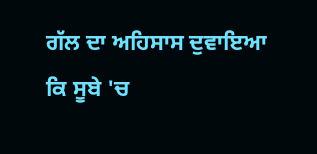ਗੱਲ ਦਾ ਅਹਿਸਾਸ ਦੁਵਾਇਆ ਕਿ ਸੂਬੇ 'ਚ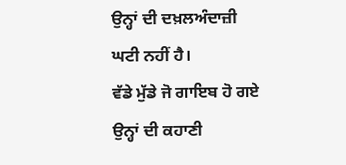ਉਨ੍ਹਾਂ ਦੀ ਦਖ਼ਲਅੰਦਾਜ਼ੀ ਘਟੀ ਨਹੀਂ ਹੈ।
ਵੱਡੇ ਮੁੱਡੇ ਜੋ ਗਾਇਬ ਹੋ ਗਏ
ਉਨ੍ਹਾਂ ਦੀ ਕਹਾਣੀ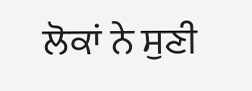ਲੋਕਾਂ ਨੇ ਸੁਣੀ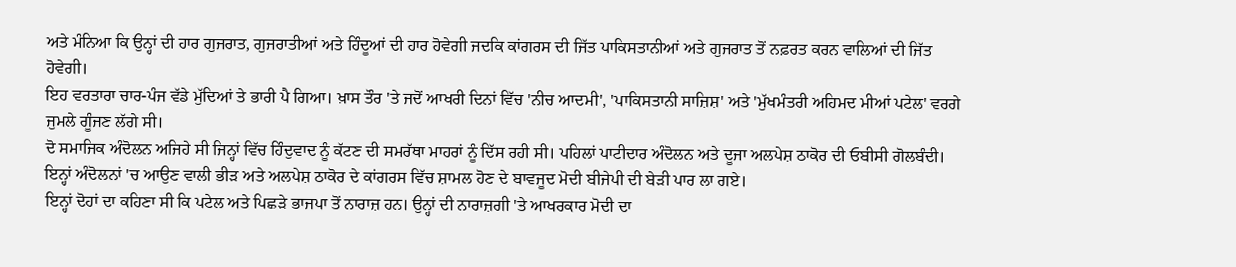ਅਤੇ ਮੰਨਿਆ ਕਿ ਉਨ੍ਹਾਂ ਦੀ ਹਾਰ ਗੁਜਰਾਤ, ਗੁਜਰਾਤੀਆਂ ਅਤੇ ਹਿੰਦੂਆਂ ਦੀ ਹਾਰ ਹੋਵੇਗੀ ਜਦਕਿ ਕਾਂਗਰਸ ਦੀ ਜਿੱਤ ਪਾਕਿਸਤਾਨੀਆਂ ਅਤੇ ਗੁਜਰਾਤ ਤੋਂ ਨਫ਼ਰਤ ਕਰਨ ਵਾਲਿਆਂ ਦੀ ਜਿੱਤ ਹੋਵੇਗੀ।
ਇਹ ਵਰਤਾਰਾ ਚਾਰ-ਪੰਜ ਵੱਡੇ ਮੁੱਦਿਆਂ ਤੇ ਭਾਰੀ ਪੈ ਗਿਆ। ਖ਼ਾਸ ਤੌਰ 'ਤੇ ਜਦੋਂ ਆਖਰੀ ਦਿਨਾਂ ਵਿੱਚ 'ਨੀਚ ਆਦਮੀ', 'ਪਾਕਿਸਤਾਨੀ ਸਾਜ਼ਿਸ਼' ਅਤੇ 'ਮੁੱਖਮੰਤਰੀ ਅਹਿਮਦ ਮੀਆਂ ਪਟੇਲ' ਵਰਗੇ ਜੁਮਲੇ ਗੂੰਜਣ ਲੱਗੇ ਸੀ।
ਦੋ ਸਮਾਜਿਕ ਅੰਦੋਲਨ ਅਜਿਹੇ ਸੀ ਜਿਨ੍ਹਾਂ ਵਿੱਚ ਹਿੰਦੁਵਾਦ ਨੂੰ ਕੱਟਣ ਦੀ ਸਮਰੱਥਾ ਮਾਹਰਾਂ ਨੂੰ ਦਿੱਸ ਰਹੀ ਸੀ। ਪਹਿਲਾਂ ਪਾਟੀਦਾਰ ਅੰਦੋਲਨ ਅਤੇ ਦੂਜਾ ਅਲਪੇਸ਼ ਠਾਕੋਰ ਦੀ ਓਬੀਸੀ ਗੋਲਬੰਦੀ।
ਇਨ੍ਹਾਂ ਅੰਦੋਲਨਾਂ 'ਚ ਆਉਣ ਵਾਲੀ ਭੀੜ ਅਤੇ ਅਲਪੇਸ਼ ਠਾਕੋਰ ਦੇ ਕਾਂਗਰਸ ਵਿੱਚ ਸ਼ਾਮਲ ਹੋਣ ਦੇ ਬਾਵਜੂਦ ਮੋਦੀ ਬੀਜੇਪੀ ਦੀ ਬੇੜੀ ਪਾਰ ਲਾ ਗਏ।
ਇਨ੍ਹਾਂ ਦੋਹਾਂ ਦਾ ਕਹਿਣਾ ਸੀ ਕਿ ਪਟੇਲ ਅਤੇ ਪਿਛੜੇ ਭਾਜਪਾ ਤੋਂ ਨਾਰਾਜ਼ ਹਨ। ਉਨ੍ਹਾਂ ਦੀ ਨਾਰਾਜ਼ਗੀ 'ਤੇ ਆਖਰਕਾਰ ਮੋਦੀ ਦਾ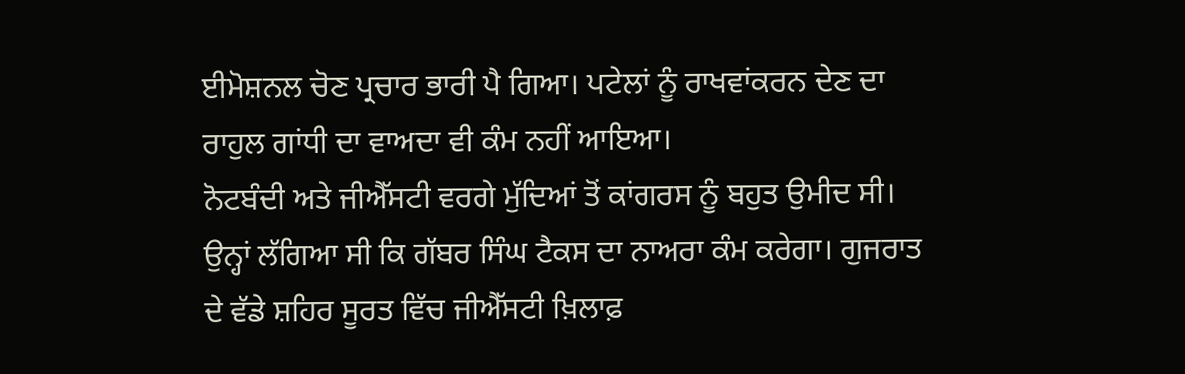ਈਮੋਸ਼ਨਲ ਚੋਣ ਪ੍ਰਚਾਰ ਭਾਰੀ ਪੈ ਗਿਆ। ਪਟੇਲਾਂ ਨੂੰ ਰਾਖਵਾਂਕਰਨ ਦੇਣ ਦਾ ਰਾਹੁਲ ਗਾਂਧੀ ਦਾ ਵਾਅਦਾ ਵੀ ਕੰਮ ਨਹੀਂ ਆਇਆ।
ਨੋਟਬੰਦੀ ਅਤੇ ਜੀਐੱਸਟੀ ਵਰਗੇ ਮੁੱਦਿਆਂ ਤੋਂ ਕਾਂਗਰਸ ਨੂੰ ਬਹੁਤ ਉਮੀਦ ਸੀ। ਉਨ੍ਹਾਂ ਲੱਗਿਆ ਸੀ ਕਿ ਗੱਬਰ ਸਿੰਘ ਟੈਕਸ ਦਾ ਨਾਅਰਾ ਕੰਮ ਕਰੇਗਾ। ਗੁਜਰਾਤ ਦੇ ਵੱਡੇ ਸ਼ਹਿਰ ਸੂਰਤ ਵਿੱਚ ਜੀਐੱਸਟੀ ਖ਼ਿਲਾਫ਼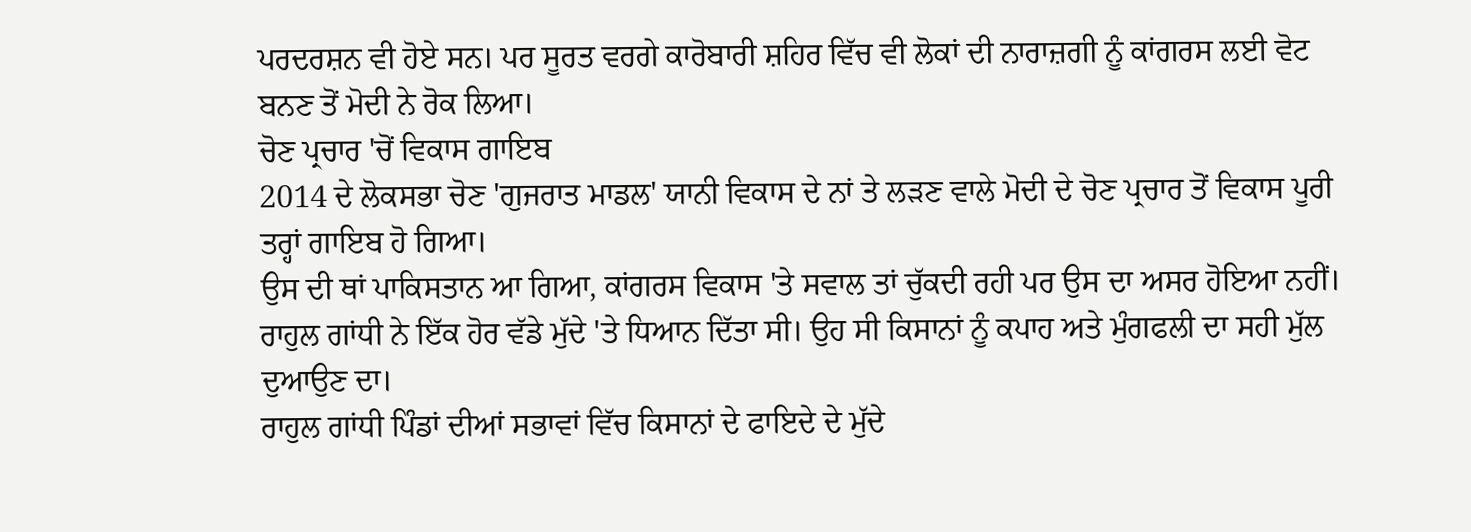ਪਰਦਰਸ਼ਨ ਵੀ ਹੋਏ ਸਨ। ਪਰ ਸੂਰਤ ਵਰਗੇ ਕਾਰੋਬਾਰੀ ਸ਼ਹਿਰ ਵਿੱਚ ਵੀ ਲੋਕਾਂ ਦੀ ਨਾਰਾਜ਼ਗੀ ਨੂੰ ਕਾਂਗਰਸ ਲਈ ਵੋਟ ਬਨਣ ਤੋਂ ਮੋਦੀ ਨੇ ਰੋਕ ਲਿਆ।
ਚੋਣ ਪ੍ਰਚਾਰ 'ਚੋਂ ਵਿਕਾਸ ਗਾਇਬ
2014 ਦੇ ਲੋਕਸਭਾ ਚੋਣ 'ਗੁਜਰਾਤ ਮਾਡਲ' ਯਾਨੀ ਵਿਕਾਸ ਦੇ ਨਾਂ ਤੇ ਲੜਣ ਵਾਲੇ ਮੋਦੀ ਦੇ ਚੋਣ ਪ੍ਰਚਾਰ ਤੋਂ ਵਿਕਾਸ ਪੂਰੀ ਤਰ੍ਹਾਂ ਗਾਇਬ ਹੋ ਗਿਆ।
ਉਸ ਦੀ ਥਾਂ ਪਾਕਿਸਤਾਨ ਆ ਗਿਆ, ਕਾਂਗਰਸ ਵਿਕਾਸ 'ਤੇ ਸਵਾਲ ਤਾਂ ਚੁੱਕਦੀ ਰਹੀ ਪਰ ਉਸ ਦਾ ਅਸਰ ਹੋਇਆ ਨਹੀਂ।
ਰਾਹੁਲ ਗਾਂਧੀ ਨੇ ਇੱਕ ਹੋਰ ਵੱਡੇ ਮੁੱਦੇ 'ਤੇ ਧਿਆਨ ਦਿੱਤਾ ਸੀ। ਉਹ ਸੀ ਕਿਸਾਨਾਂ ਨੂੰ ਕਪਾਹ ਅਤੇ ਮੁੰਗਫਲੀ ਦਾ ਸਹੀ ਮੁੱਲ ਦੁਆਉਣ ਦਾ।
ਰਾਹੁਲ ਗਾਂਧੀ ਪਿੰਡਾਂ ਦੀਆਂ ਸਭਾਵਾਂ ਵਿੱਚ ਕਿਸਾਨਾਂ ਦੇ ਫਾਇਦੇ ਦੇ ਮੁੱਦੇ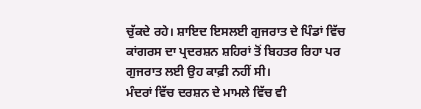ਚੁੱਕਦੇ ਰਹੇ। ਸ਼ਾਇਦ ਇਸਲਈ ਗੁਜਰਾਤ ਦੇ ਪਿੰਡਾਂ ਵਿੱਚ ਕਾਂਗਰਸ ਦਾ ਪ੍ਰਦਰਸ਼ਨ ਸ਼ਹਿਰਾਂ ਤੋਂ ਬਿਹਤਰ ਰਿਹਾ ਪਰ ਗੁਜਰਾਤ ਲਈ ਉਹ ਕਾਫ਼ੀ ਨਹੀਂ ਸੀ।
ਮੰਦਰਾਂ ਵਿੱਚ ਦਰਸ਼ਨ ਦੇ ਮਾਮਲੇ ਵਿੱਚ ਵੀ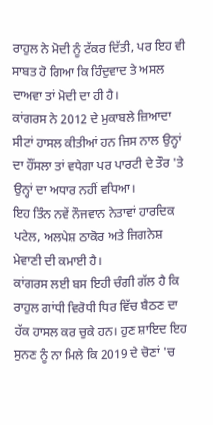ਰਾਹੁਲ ਨੇ ਮੋਦੀ ਨੂੰ ਟੱਕਰ ਦਿੱਤੀ, ਪਰ ਇਹ ਵੀ ਸਾਬਤ ਹੋ ਗਿਆ ਕਿ ਹਿੰਦੁਵਾਦ ਤੇ ਅਸਲ ਦਾਅਵਾ ਤਾਂ ਮੋਦੀ ਦਾ ਹੀ ਹੈ।
ਕਾਂਗਰਸ ਨੇ 2012 ਦੇ ਮੁਕਾਬਲੇ ਜ਼ਿਆਦਾ ਸੀਟਾਂ ਹਾਸਲ ਕੀਤੀਆਂ ਹਨ ਜਿਸ ਨਾਲ ਉਨ੍ਹਾਂ ਦਾ ਹੌਂਸਲਾ ਤਾਂ ਵਧੇਗਾ ਪਰ ਪਾਰਟੀ ਦੇ ਤੌਰ 'ਤੇ ਉਨ੍ਹਾਂ ਦਾ ਅਧਾਰ ਨਹੀਂ ਵਧਿਆ।
ਇਹ ਤਿੰਨ ਨਵੇਂ ਨੌਜਵਾਨ ਨੇਤਾਵਾਂ ਹਾਰਦਿਕ ਪਟੇਲ, ਅਲਪੇਸ਼ ਠਾਕੋਰ ਅਤੇ ਜਿਗਨੇਸ਼ ਮੇਵਾਣੀ ਦੀ ਕਮਾਈ ਹੈ।
ਕਾਂਗਰਸ ਲਈ ਬਸ ਇਹੀ ਚੰਗੀ ਗੱਲ ਹੈ ਕਿ ਰਾਹੁਲ ਗਾਂਧੀ ਵਿਰੋਧੀ ਧਿਰ ਵਿੱਚ ਬੈਠਣ ਦਾ ਹੱਕ ਹਾਸਲ ਕਰ ਚੁਕੇ ਹਨ। ਹੁਣ ਸ਼ਾਇਦ ਇਹ ਸੁਨਣ ਨੂੰ ਨਾ ਮਿਲੇ ਕਿ 2019 ਦੇ ਚੋਣਾਂ 'ਚ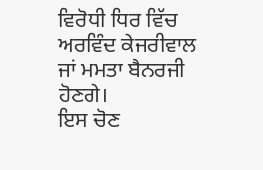ਵਿਰੋਧੀ ਧਿਰ ਵਿੱਚ ਅਰਵਿੰਦ ਕੇਜਰੀਵਾਲ ਜਾਂ ਮਮਤਾ ਬੈਨਰਜੀ ਹੋਣਗੇ।
ਇਸ ਚੋਣ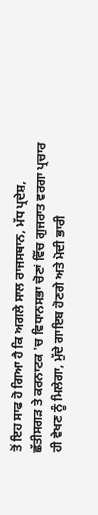ਤੋਂ ਇਹ ਸਾਫ ਹੋ ਗਿਆ ਹੈ ਕਿ ਅਗਲੇ ਸਾਲ ਰਾਜਸਥਾਨ, ਮੱਧ ਪ੍ਰਦੇਸ਼, ਛੱਤੀਸਗੜ ਤੇ ਕਰਨਾਟਕ 'ਚ ਵਿਧਾਨਸਭਾ ਚੋਣਾਂ ਵਿੱਚ ਗੁਜਰਾਤ ਵਰਗਾ ਪ੍ਰਚਾਰ ਹੀ ਵੇਖਣ ਨੂੰ ਮਿਲੇਗਾ, ਮੁੱਦੇ ਗਾਇਬ ਹੋਣਗੇ ਅਤੇ ਮੋਦੀ ਭਾਰੀ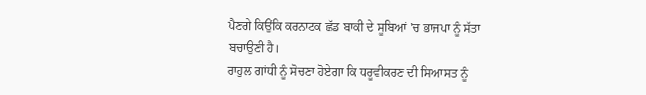ਪੈਣਗੇ ਕਿਉਂਕਿ ਕਰਨਾਟਕ ਛੱਡ ਬਾਕੀ ਦੇ ਸੂਬਿਆਂ 'ਚ ਭਾਜਪਾ ਨੂੰ ਸੱਤਾ ਬਚਾਉਣੀ ਹੈ।
ਰਾਹੁਲ ਗਾਂਧੀ ਨੂੰ ਸੋਚਣਾ ਹੋਏਗਾ ਕਿ ਧਰੂਵੀਕਰਣ ਦੀ ਸਿਆਸਤ ਨੂੰ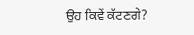ਉਹ ਕਿਵੇਂ ਕੱਟਣਗੇ?